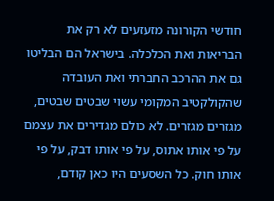חודשי הקורונה מזעזעים לא רק את הבריאות ואת הכלכלה. בישראל הם הבליטו גם את ההרכב החברתי ואת העובדה שהקולקטיב המקומי עשוי שבטים שבטים, מגזרים מגזרים. לא כולם מגדירים את עצמם על פי אותו אתוס, על פי אותו דבק, על פי אותו חוק. כל השסעים היו כאן קודם,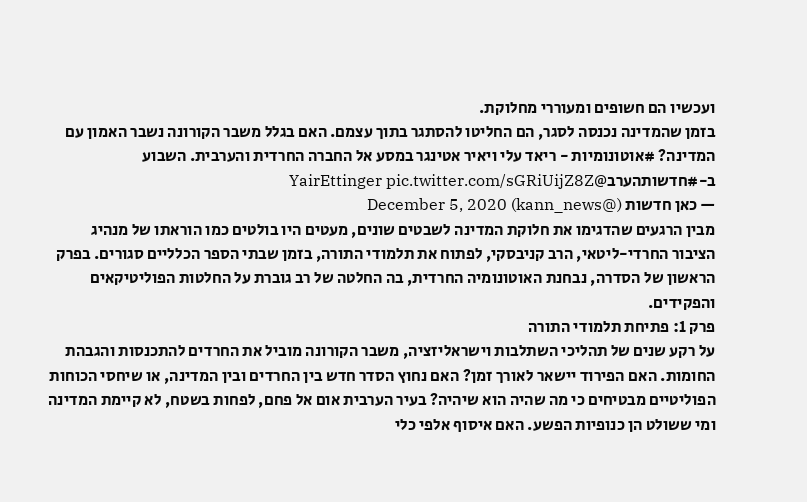ועכשיו הם חשופים ומעוררי מחלוקת.
בזמן שהמדינה נכנסה לסגר, הם החליטו להסתגר בתוך עצמם. האם בגלל משבר הקורונה נשבר האמון עם המדינה? #אוטונומיות - ריאד עלי ויאיר אטינגר במסע אל החברה החרדית והערבית. השבוע ב-#חדשותהערב@YairEttinger pic.twitter.com/sGRiUijZ8Z
— כאן חדשות (@kann_news) December 5, 2020
מבין הרגעים שהדגימו את חלוקת המדינה לשבטים שונים, מעטים היו בולטים כמו הוראתו של מנהיג הציבור החרדי-ליטאי, הרב קניבסקי, לפתוח את תלמודי התורה, בזמן שבתי הספר הכלליים סגורים. בפרק הראשון של הסדרה, נבחנת האוטונומיה החרדית, בה החלטה של רב גוברת על החלטות הפוליטיקאים והפקידים.
פרק 1: פתיחת תלמודי התורה
על רקע שנים של תהליכי השתלבות וישראליזציה, משבר הקורונה מוביל את החרדים להתכנסות והגבהת החומות. האם הפירוד יישאר לאורך זמן? האם נחוץ הסדר חדש בין החרדים ובין המדינה, או שיחסי הכוחות הפוליטיים מבטיחים כי מה שהיה הוא שיהיה? בעיר הערבית אום אל פחם, לפחות בשטח, לא קיימת המדינה ומי ששולט הן כנופיות הפשע. האם איסוף אלפי כלי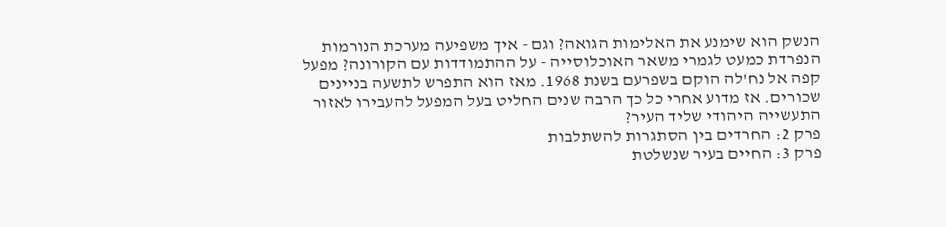הנשק הוא שימנע את האלימות הגואה? וגם - איך משפיעה מערכת הנורמות הנפרדת כמעט לגמרי משאר האוכלוסייה - על ההתמודדות עם הקורונה? מפעל קפה אל נח'לה הוקם בשפרעם בשנת 1968. מאז הוא התפרש לתשעה בניינים שכורים. אז מדוע אחרי כל כך הרבה שנים החליט בעל המפעל להעבירו לאזור התעשייה היהודי שליד העיר?
פרק 2: החרדים בין הסתגרות להשתלבות
פרק 3: החיים בעיר שנשלטת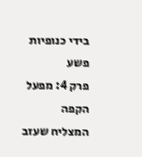בידי כנופיות פשע
פרק 4: מפעל הקפה המצליח שעזב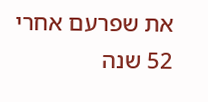את שפרעם אחרי 52 שנה